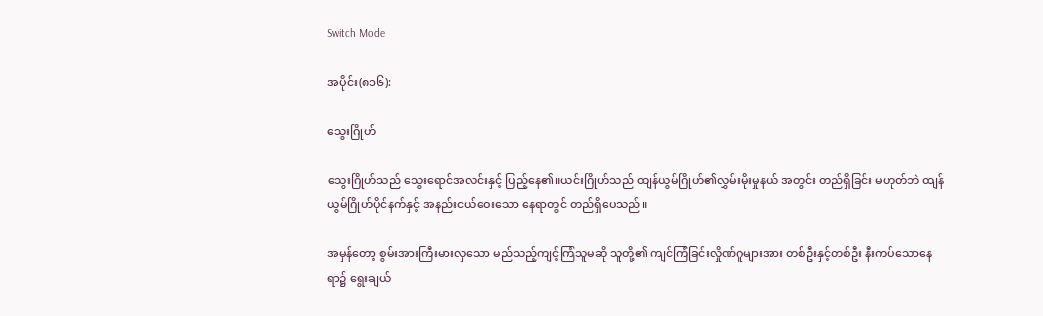Switch Mode

အပိုင်း(၈၁၆):

သွေးဂြိုဟ်

သွေးဂြိုဟ်သည် သွေးရောင်အလင်းနှင့် ပြည့်နေ၏။ယင်းဂြိုဟ်သည် ထျန်ယွမ်ဂြိုဟ်၏လွှမ်းမိုးမှုနယ် အတွင်း တည်ရှိခြင်း မဟုတ်ဘဲ ထျန်ယွမ်ဂြိုဟ်ပိုင်နက်နှင့် အနည်းငယ်ဝေးသော နေရာတွင် တည်ရှိပေသည်။

အမှန်တော့ စွမ်းအားကြီးမားလှသော မည်သည့်ကျင့်ကြံသူမဆို သူတို့၏ ကျင်ကြံခြင်းလှိုဏ်ဂူများအား တစ်ဦးနှင့်တစ်ဦး နီးကပ်သောနေရာ၌ ရွေးချယ်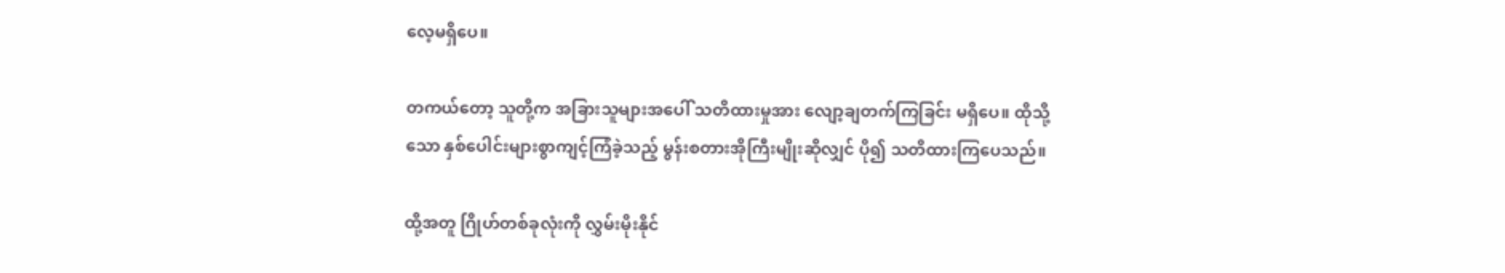လေ့မရှိပေ။

တကယ်တော့ သူတို့က အခြားသူများအပေါ် သတိထားမှုအား လျော့ချတက်ကြခြင်း မရှိပေ။ ထိုသို့သော နှစ်ပေါင်းများစွာကျင့်ကြံခဲ့သည့် မွန်းစတားအိုကြီးမျိုးဆိုလျှင် ပို၍ သတိထားကြပေသည်။

ထို့အတူ ဂြိုဟ်တစ်ခုလုံးကို လွှမ်းမိုးနိုင်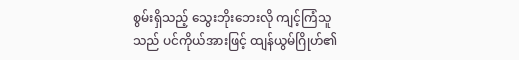စွမ်းရှိသည့် သွေးဘိုးဘေးလို ကျင့်ကြံသူသည် ပင်ကိုယ်အားဖြင့် ထျန်ယွမ်ဂြိုဟ်၏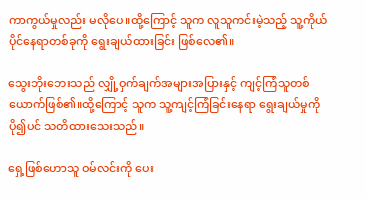ကာကွယ်မှုလည်း မလိုပေ။ထို့ကြောင့် သူက လူသူကင်းမဲ့သည့် သူ့ကိုယ်ပိုင်နေရာတစ်ခုကို ရွေးချယ်ထားခြင်း ဖြစ်လေ၏။

သွေးဘိုးဘေးသည် လျှို့ဝှက်ချက်အများအပြားနှင့် ကျင့်ကြံသူတစ်ယောက်ဖြစ်၏။ထို့ကြောင့် သူက သူ့ကျင့်ကြံခြင်းနေရာ ရွေးချယ်မှုကို ပို၍ပင် သတိထားသေးသည်။

ရှေ့ဖြစ်ဟောသူ ဝမ်လင်းကို ပေး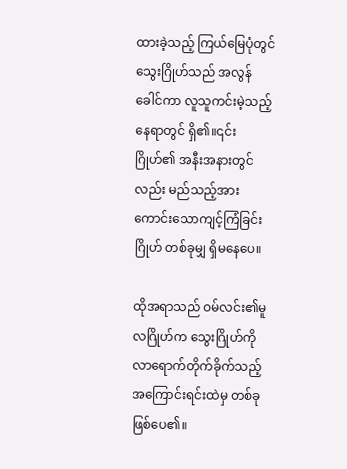ထားခဲ့သည့် ကြယ်မြေပုံတွင် သွေးဂြိုဟ်သည် အလွန်ခေါင်ကာ လူသူကင်းမဲ့သည့်နေရာတွင် ရှိ၏။၎င်းဂြိုဟ်၏ အနီးအနားတွင်လည်း မည်သည့်အားကောင်းသောကျင့်ကြံခြင်းဂြိုဟ် တစ်ခုမျှ ရှိမနေပေ။

ထိုအရာသည် ဝမ်လင်း၏မူလဂြိုဟ်က သွေးဂြိုဟ်ကို လာရောက်တိုက်ခိုက်သည့် အကြောင်းရင်းထဲမှ တစ်ခု ဖြစ်ပေ၏။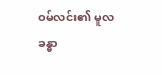ဝမ်လင်း၏ မူလခန္ဓာ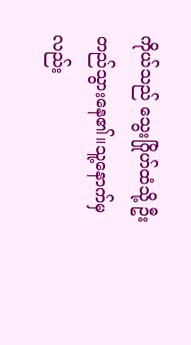ကိုယ်သည် သွေးဂြိုဟ်ထံသို့ ဦးတည်သွားနေ၏။သူ့နောက်မှလည်း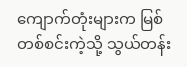ကျောက်တုံးများက မြစ်တစ်စင်းကဲ့သို့ သွယ်တန်း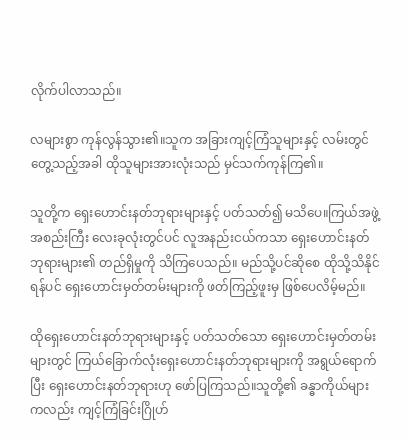လိုက်ပါလာသည်။

လများစွာ ကုန်လွန်သွား၏။သူက အခြားကျင့်ကြံသူများနှင့် လမ်းတွင် တွေ့သည့်အခါ ထိုသူများအားလုံးသည် မှင်သက်ကုန်ကြ၏။

သူတို့က ရှေးဟောင်းနတ်ဘုရားများနှင့် ပတ်သတ်၍ မသိပေ။ကြယ်အဖွဲ့အစည်းကြီး လေးခုလုံးတွင်ပင် လူအနည်းငယ်ကသာ ရှေးဟောင်းနတ်ဘုရားများ၏ တည်ရှိမှုကို သိကြပေသည်။ မည်သို့ပင်ဆိုစေ ထိုသို့သိနိုင်ရန်ပင် ရှေးဟောင်းမှတ်တမ်းများကို ဖတ်ကြည့်ဖူးမှ ဖြစ်ပေလိမ့်မည်။

ထိုရှေးဟောင်းနတ်ဘုရားများနှင့် ပတ်သတ်သော ရှေးဟောင်းမှတ်တမ်းများတွင် ကြယ်ခြောက်လုံးရှေးဟောင်းနတ်ဘုရားများကို အရွယ်ရောက်ပြီး ရှေးဟောင်းနတ်ဘုရားဟု ဖော်ပြကြသည်။သူတို့၏ ခန္ဓာကိုယ်များကလည်း ကျင့်ကြံခြင်းဂြိုဟ်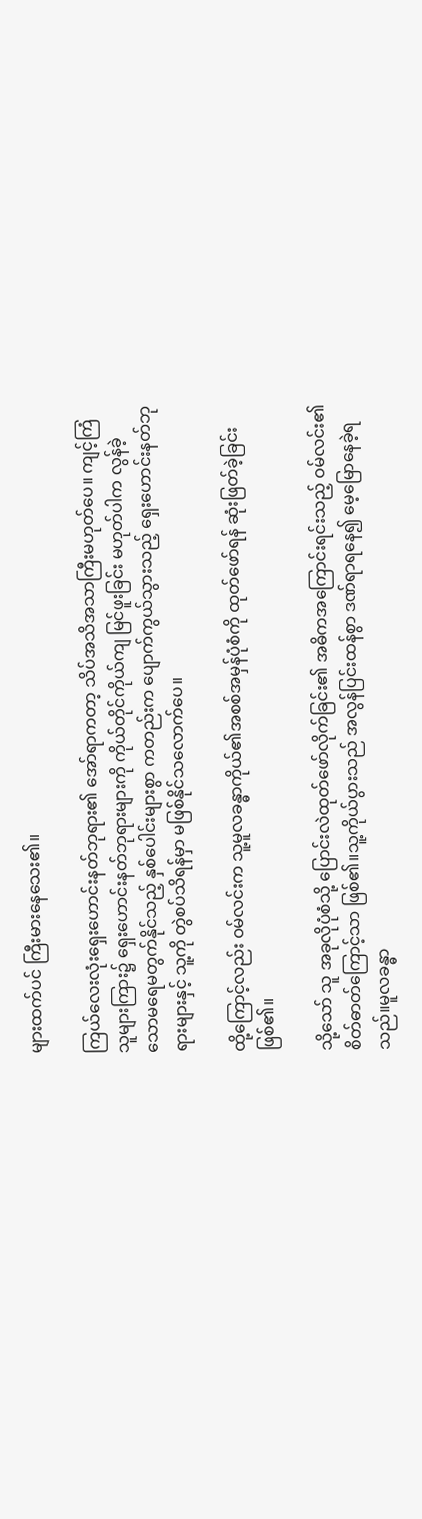များထက်ပင် ကြီးမားနေသေး၏။

ကြယ်လေးလုံးရှေးဟောင်းနတ်ဘုရား၏ အော်ရာကတာ့ သိပ်အသိအသာကြီးမဟုတ်ပေ။ ကျင့်ကြံသူများကြား၌ ရှေးဟောင်းနတ်ဘုရားများကို ကိုယ်တိုင်ကိုယ်ကျ မြင်ဖူးခြင်း မဟုတ်ပါက လွန်ခဲ့သောမရေမတွက်နိုင်သည့် နှစ်ပေါင်းများစွာ ကတည်းက ပျောက်ကွယ်သွားသည့် ရှေးဟောင်းနတ်ဘုရားများနှင့် သူ့ကို တွဲစပ်သိရန်မှာ မဖြစ်နိုင်သလောက်ပေ။

ထို့ကြောင့်လည်း ဝမ်လင်းက သူ့မူလခန္ဓာကိုယ်၏အစစ်အမှန်ပုံစံကို ထုတ်ဖော်ရန် ဆုံးဖြတ်ခဲ့ခြင်း ဖြစ်၏။

သို့သော် သူ အခုလိုပုံစံသို့ ပြောင်းလဲထုတ်ဖော်လိုက်ခြင်း၏ အဓိကအကြောင်းရင်းသည့် ဝမ်လင်း၏စိတ်ဓာတ်ကြောင့်သာ ဖြစ်၏။သူ့ကိုယ်ပွားသည် အလွန်ပြင်းထန်စွာ ဒဏ်ရာရနေ၍ မေ့မြောနေခဲ့ရသည်။မူလခန္ဓာ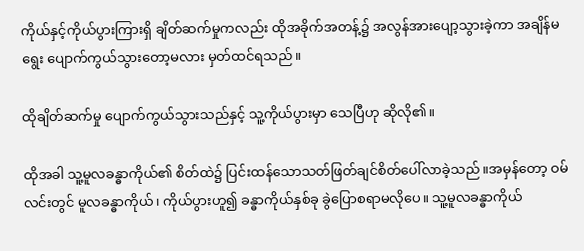ကိုယ်နှင့်ကိုယ်ပွားကြားရှိ ချိတ်ဆက်မှုကလည်း ထိုအခိုက်အတန့်၌ အလွန်အားပျော့သွားခဲ့ကာ အချိန်မရွေး ပျောက်ကွယ်သွားတော့မလား မှတ်ထင်ရသည်။

ထိုချိတ်ဆက်မှု ပျောက်ကွယ်သွားသည်နှင့် သူ့ကိုယ်ပွားမှာ သေပြီဟု ဆိုလို၏။

ထိုအခါ သူ့မူလခန္ဓာကိုယ်၏ စိတ်ထဲ၌ ပြင်းထန်သောသတ်ဖြတ်ချင်စိတ်ပေါ်လာခဲ့သည်။အမှန်တော့ ဝမ်လင်းတွင် မူလခန္ဓာကိုယ်၊ ကိုယ်ပွားဟူ၍ ခန္ဓာကိုယ်နှစ်ခု ခွဲပြောစရာမလိုပေ။ သူ့မူလခန္ဓာကိုယ်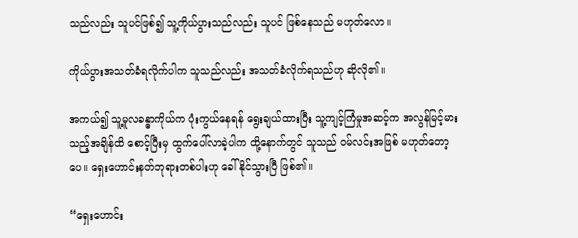သည်လည်း သူပင်ဖြစ်၍ သူ့ကိုယ်ပွားသည်လည်း သူပင် ဖြစ်နေသည် မဟုတ်လော။

ကိုယ်ပွားအသတ်ခံရလိုက်ပါက သူသည်လည်း အသတ်ခံလိုက်ရသည်ဟု ဆိုလို၏။

အကယ်၍ သူ့မူလခန္ဓာကိုယ်က ပုံးကွယ်နေရန် ရွေးချယ်ထားပြီး သူ့ကျင့်ကြံမှုအဆင့်က အလွန်မြင့်မားသည့်အချိန်ထိ စောင့်ပြီးမှ ထွက်ပေါ်လာခဲ့ပါက ထို့နောက်တွင် သူသည် ဝမ်လင်းအဖြစ် မဟုတ်တော့ပေ။ ရှေးဟောင်းနတ်ဘုရားတစ်ပါးဟု ခေါ်နိုင်သွားပြီ ဖြစ်၏။

“ရှေးဟောင်း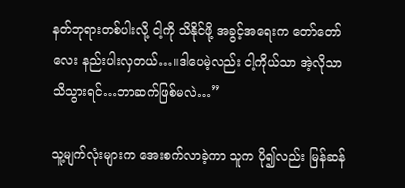နတ်ဘုရားတစ်ပါးလို့ ငါ့ကို သိနိုင်ဖို့ အခွင့်အရေးက တော်တော်လေး နည်းပါးလှတယ်…။ဒါပေမဲ့လည်း ငါ့ကိုယ်သာ အဲ့လိုသာ သိသွားရင်…ဘာဆက်ဖြစ်မလဲ…”

သူ့မျက်လုံးများက အေးစက်လာခဲ့ကာ သူက ပို၍လည်း မြန်ဆန်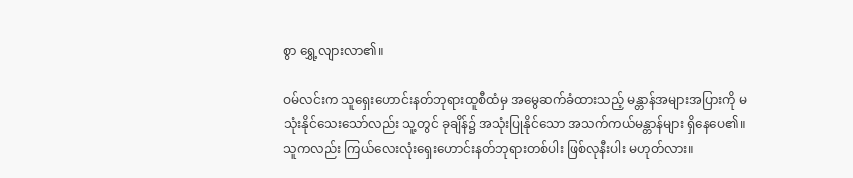စွာ ရွှေ့လျားလာ၏။

ဝမ်လင်းက သူရှေးဟောင်းနတ်ဘုရားထူစီထံမှ အမွေဆက်ခံထားသည့် မန္တာန်အများအပြားကို မသုံးနိုင်သေးသော်လည်း သူ့တွင် ခုချိန်၌ အသုံးပြုနိုင်သော အသက်ကယ်မန္တာန်များ ရှိနေပေ၏။ သူကလည်း ကြယ်လေးလုံးရှေးဟောင်းနတ်ဘုရားတစ်ပါး ဖြစ်လုနီးပါး မဟုတ်လား။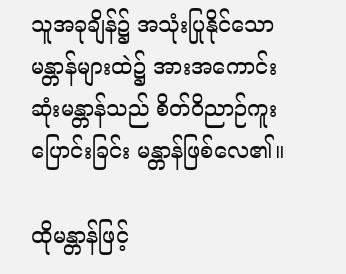သူအခုချိန်၌ အသုံးပြုနိုင်သော မန္တာန်များထဲ၌ အားအကောင်းဆုံးမန္တာန်သည် စိတ်ဝိညာဉ်ကူးပြောင်းခြင်း မန္တာန်ဖြစ်လေ၏။

ထိုမန္တာန်ဖြင့်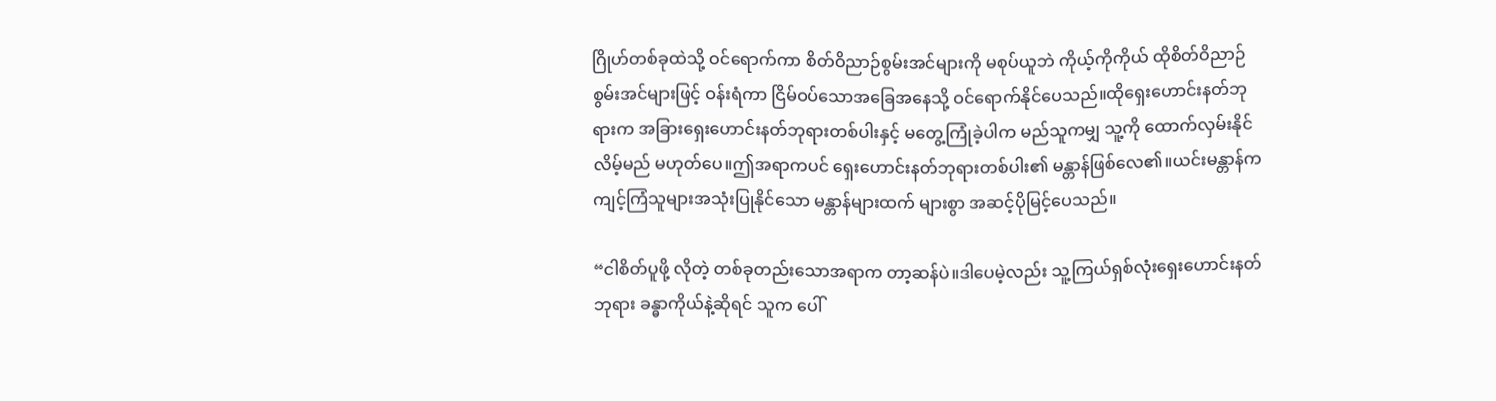ဂြိုဟ်တစ်ခုထဲသို့ ဝင်ရောက်ကာ စိတ်ဝိညာဉ်စွမ်းအင်များကို မစုပ်ယူဘဲ ကိုယ့်ကိုကိုယ် ထိုစိတ်ဝိညာဉ်စွမ်းအင်များဖြင့် ဝန်းရံကာ ငြိမ်ဝပ်သောအခြေအနေသို့ ဝင်ရောက်နိုင်ပေသည်။ထိုရှေးဟောင်းနတ်ဘုရားက အခြားရှေးဟောင်းနတ်ဘုရားတစ်ပါးနှင့် မတွေ့ကြုံခဲ့ပါက မည်သူကမျှ သူ့ကို ထောက်လှမ်းနိုင်လိမ့်မည် မဟုတ်ပေ။ဤအရာကပင် ရှေးဟောင်းနတ်ဘုရားတစ်ပါး၏ မန္တာန်ဖြစ်လေ၏။ယင်းမန္တာန်က ကျင့်ကြံသူများအသုံးပြုနိုင်သော မန္တာန်များထက် များစွာ အဆင့်ပိုမြင့်ပေသည်။

“ငါစိတ်ပူဖို့ လိုတဲ့ တစ်ခုတည်းသောအရာက တာ့ဆန်ပဲ။ဒါပေမဲ့လည်း သူ့ကြယ်ရှစ်လုံးရှေးဟောင်းနတ်ဘုရား ခန္ဓာကိုယ်နဲ့ဆိုရင် သူက ပေါ်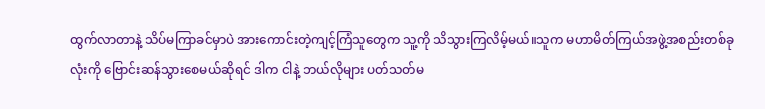ထွက်လာတာနဲ့ သိပ်မကြာခင်မှာပဲ အားကောင်းတဲ့ကျင့်ကြံသူတွေက သူ့ကို သိသွားကြလိမ့်မယ်။သူက မဟာမိတ်ကြယ်အဖွဲ့အစည်းတစ်ခုလုံးကို ဗြောင်းဆန်သွားစေမယ်ဆိုရင် ဒါက ငါနဲ့ ဘယ်လိုများ ပတ်သတ်မ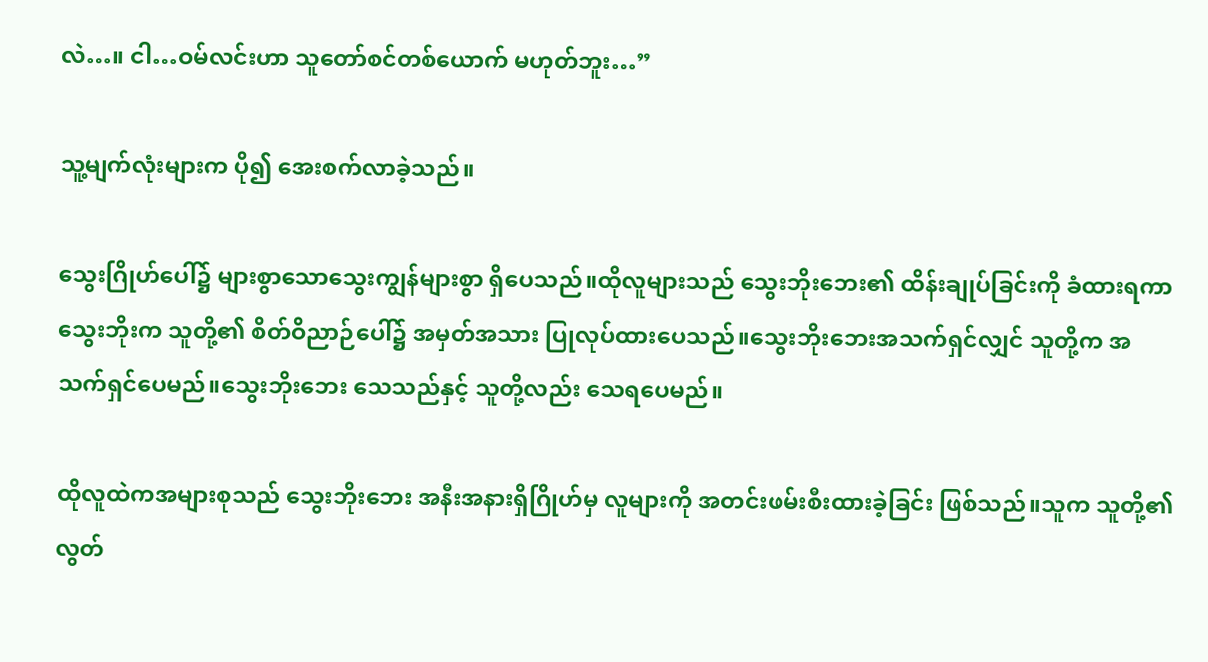လဲ…။ ငါ…ဝမ်လင်းဟာ သူတော်စင်တစ်ယောက် မဟုတ်ဘူး…”

သူ့မျက်လုံးများက ပို၍ အေးစက်လာခဲ့သည်။

သွေးဂြိုဟ်ပေါ်၌ များစွာသောသွေးကျွန်များစွာ ရှိပေသည်။ထိုလူများသည် သွေးဘိုးဘေး၏ ထိန်းချုပ်ခြင်းကို ခံထားရကာ သွေးဘိုးက သူတို့၏ စိတ်ဝိညာဉ်ပေါ်၌ အမှတ်အသား ပြုလုပ်ထားပေသည်။သွေးဘိုးဘေးအသက်ရှင်လျှင် သူတို့က အသက်ရှင်ပေမည်။သွေးဘိုးဘေး သေသည်နှင့် သူတို့လည်း သေရပေမည်။

ထိုလူထဲကအများစုသည် သွေးဘိုးဘေး အနီးအနားရှိဂြိုဟ်မှ လူများကို အတင်းဖမ်းစီးထားခဲ့ခြင်း ဖြစ်သည်။သူက သူတို့၏ လွတ်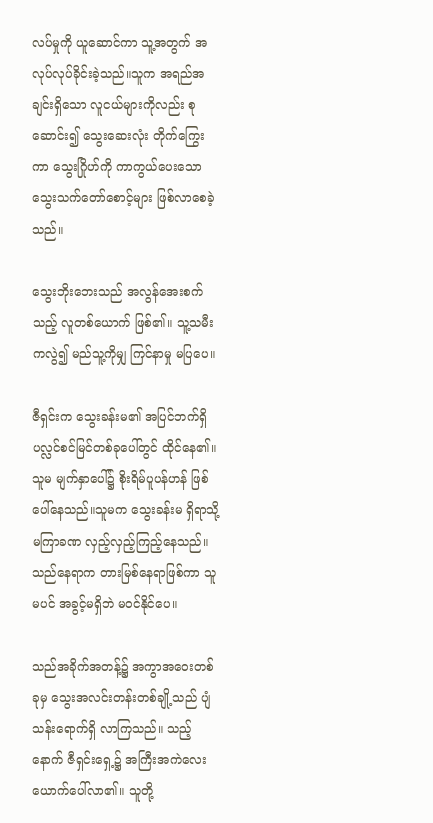လပ်မှုကို ယူဆောင်ကာ သူ့အတွက် အလုပ်လုပ်ခိုင်းခဲ့သည်။သူက အရည်အချင်းရှိသော လူငယ်များကိုလည်း စုဆောင်း၍ သွေးဆေးလုံး တိုက်ကြွေးကာ သွေးဂြိုဟ်ကို ကာကွယ်ပေးသော သွေးသက်တော်စောင့်များ ဖြစ်လာစေခဲ့သည်။

သွေးဘိုးဘေးသည် အလွန်အေးစက်သည့် လူတစ်ယောက် ဖြစ်၏။ သူ့သမီးကလွဲ၍ မည်သူ့ကိုမျှ ကြင်နာမှု မပြပေ။

ဇီရှင်းက သွေးခန်းမ၏ အပြင်ဘက်ရှိ ပလ္လင်စင်မြင်တစ်ခုပေါ်တွင် ထိုင်နေ၏။သူမ မျက်နှာပေါ်၌ စိုးရိမ်ပူပန်ဟန် ဖြစ်ပေါ်နေသည်။သူမက သွေးခန်းမ ရှိရာသို့ မကြာခဏ လှည့်လှည့်ကြည့်နေသည်။သည်နေရာက တားမြစ်နေရာဖြစ်ကာ သူမပင် အခွင့်မရှိဘဲ မဝင်နိုင်ပေ။

သည်အခိုက်အတန့်၌ အကွာအဝေးတစ်ခုမှ သွေးအလင်းတန်းတစ်ချို့သည် ပျံသန်းရောက်ရှိ လာကြသည်။ သည့်နောက် ဇီရှင်းရှေ့၌ အကြီးအကဲလေးယောက်ပေါ်လာ၏။ သူတို့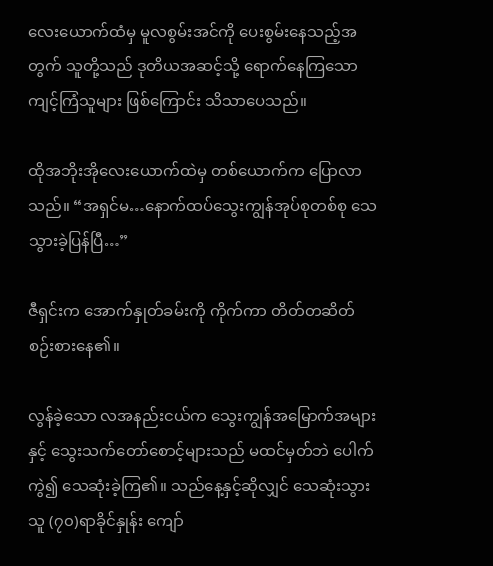လေးယောက်ထံမှ မူလစွမ်းအင်ကို ပေးစွမ်းနေသည့်အတွက် သူတို့သည် ဒုတိယအဆင့်သို့ ရောက်နေကြသော ကျင့်ကြံသူများ ဖြစ်ကြောင်း သိသာပေသည်။

ထိုအဘိုးအိုလေးယောက်ထဲမှ တစ်ယောက်က ပြောလာသည်။ “အရှင်မ…နောက်ထပ်သွေးကျွန်အုပ်စုတစ်စု သေသွားခဲ့ပြန်ပြီ…”

ဇီရှင်းက အောက်နှုတ်ခမ်းကို ကိုက်ကာ တိတ်တဆိတ် စဉ်းစားနေ၏။

လွန်ခဲ့သော လအနည်းငယ်က သွေးကျွန်အမြောက်အများနှင့် သွေးသက်တော်စောင့်များသည် မထင်မှတ်ဘဲ ပေါက်ကွဲ၍ သေဆုံးခဲ့ကြ၏။ သည်နေ့နှင့်ဆိုလျှင် သေဆုံးသွားသူ (၇၀)ရာခိုင်နှုန်း ကျော်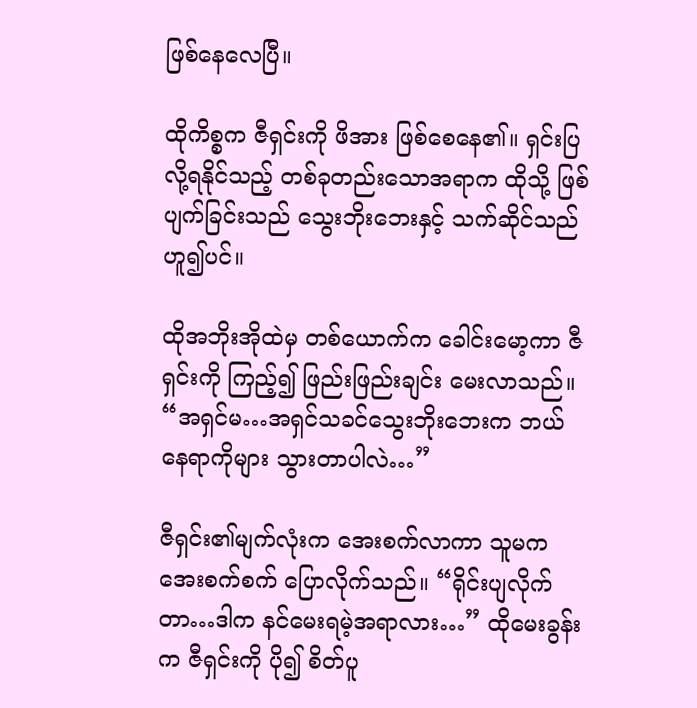ဖြစ်နေလေပြီ။

ထိုကိစ္စက ဇီရှင်းကို ဖိအား ဖြစ်စေနေ၏။ ရှင်းပြလို့ရနိုင်သည့် တစ်ခုတည်းသောအရာက ထိုသို့ ဖြစ်ပျက်ခြင်းသည် သွေးဘိုးဘေးနှင့် သက်ဆိုင်သည် ဟူ၍ပင်။

ထိုအဘိုးအိုထဲမှ တစ်ယောက်က ခေါင်းမော့ကာ ဇီရှင်းကို ကြည့်၍ ဖြည်းဖြည်းချင်း မေးလာသည်။ “အရှင်မ…အရှင်သခင်သွေးဘိုးဘေးက ဘယ်နေရာကိုများ သွားတာပါလဲ…”

ဇီရှင်း၏မျက်လုံးက အေးစက်လာကာ သူမက အေးစက်စက် ပြောလိုက်သည်။ “ရိုင်းပျလိုက်တာ…ဒါက နင်မေးရမဲ့အရာလား…” ထိုမေးခွန်းက ဇီရှင်းကို ပို၍ စိတ်ပူ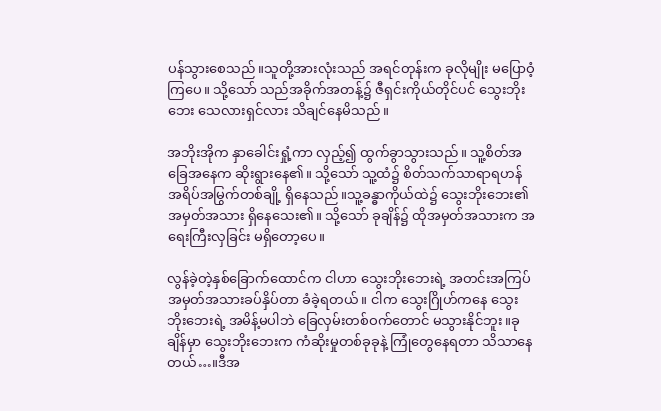ပန်သွားစေသည်။သူတို့အားလုံးသည် အရင်တုန်းက ခုလိုမျိုး မပြောဝံ့ကြပေ။ သို့သော် သည်အခိုက်အတန့်၌ ဇီရှင်းကိုယ်တိုင်ပင် သွေးဘိုးဘေး သေလားရှင်လား သိချင်နေမိသည်။

အဘိုးအိုက နှာခေါင်းရှုံ့ကာ လှည့်၍ ထွက်ခွာသွားသည်။ သူ့စိတ်အခြေအနေက ဆိုးရွားနေ၏။ သို့သော် သူ့ထံ၌ စိတ်သက်သာရာရဟန် အရိပ်အမြွက်တစ်ချို့ ရှိနေသည်။သူ့ခန္ဓာကိုယ်ထဲ၌ သွေးဘိုးဘေး၏ အမှတ်အသား ရှိနေသေး၏။ သို့သော် ခုချိန်၌ ထိုအမှတ်အသားက အရေးကြီးလှခြင်း မရှိတော့ပေ။

လွန်ခဲ့တဲ့နှစ်ခြောက်ထောင်က ငါဟာ သွေးဘိုးဘေးရဲ့ အတင်းအကြပ် အမှတ်အသားခပ်နှိပ်တာ ခံခဲ့ရတယ်။ ငါက သွေးဂြိုဟ်ကနေ သွေးဘိုးဘေးရဲ့ အမိန့်မပါဘဲ ခြေလှမ်းတစ်ဝက်တောင် မသွားနိုင်ဘူး။ခုချိန်မှာ သွေးဘိုးဘေးက ကံဆိုးမှုတစ်ခုခုနဲ့ ကြုံတွေနေရတာ သိသာနေတယ်…။ဒီအ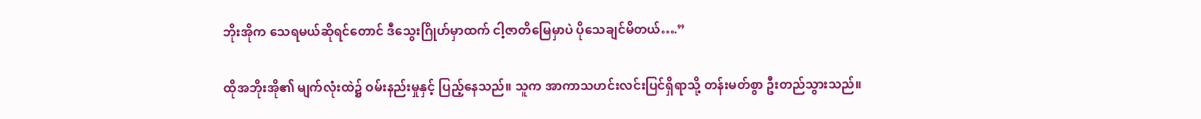ဘိုးအိုက သေရမယ်ဆိုရင်တောင် ဒီသွေးဂြိုဟ်မှာထက် ငါ့ဇာတိမြေမှာပဲ ပိုသေချင်မိတယ်….”

ထိုအဘိုးအို၏ မျက်လုံးထဲ၌ ဝမ်းနည်းမှုနှင့် ပြည့်နေသည်။ သူက အာကာသဟင်းလင်းပြင်ရှိရာသို့ တန်းမတ်စွာ ဦးတည်သွားသည်။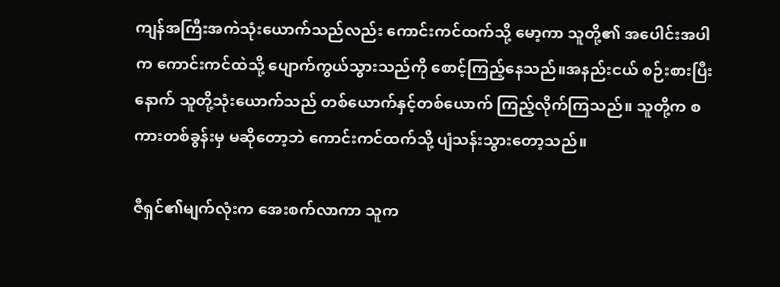ကျန်အကြီးအကဲသုံးယောက်သည်လည်း ကောင်းကင်ထက်သို့ မော့ကာ သူတို့၏ အပေါင်းအပါက ကောင်းကင်ထဲသို့ ပျောက်ကွယ်သွားသည်ကို စောင့်ကြည့်နေသည်။အနည်းငယ် စဉ်းစားပြီးနောက် သူတို့သုံးယောက်သည် တစ်ယောက်နှင့်တစ်ယောက် ကြည့်လိုက်ကြသည်။ သူတို့က စကားတစ်ခွန်းမှ မဆိုတော့ဘဲ ကောင်းကင်ထက်သို့ ပျံသန်းသွားတော့သည်။

ဇီရှင်၏မျက်လုံးက အေးစက်လာကာ သူက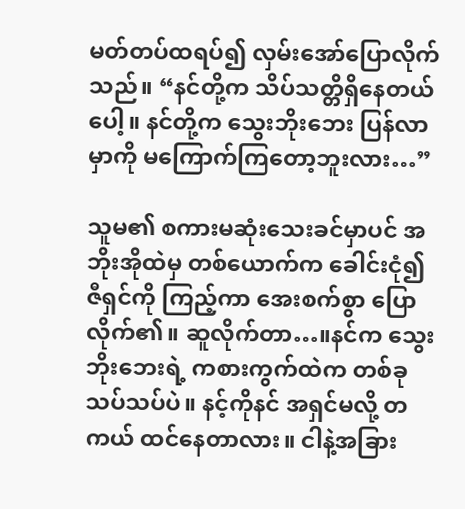မတ်တပ်ထရပ်၍ လှမ်းအော်ပြောလိုက်သည်။ “နင်တို့က သိပ်သတ္တိရှိနေတယ်ပေါ့။ နင်တို့က သွေးဘိုးဘေး ပြန်လာမှာကို မကြောက်ကြတော့ဘူးလား…”

သူမ၏ စကားမဆုံးသေးခင်မှာပင် အဘိုးအိုထဲမှ တစ်ယောက်က ခေါင်းငုံ၍ ဇီရှင်ကို ကြည့်ကာ အေးစက်စွာ ပြောလိုက်၏။ ဆူလိုက်တာ…။နင်က သွေးဘိုးဘေးရဲ့ ကစားကွက်ထဲက တစ်ခုသပ်သပ်ပဲ။ နင့်ကိုနင် အရှင်မလို့ တကယ် ထင်နေတာလား။ ငါနဲ့အခြား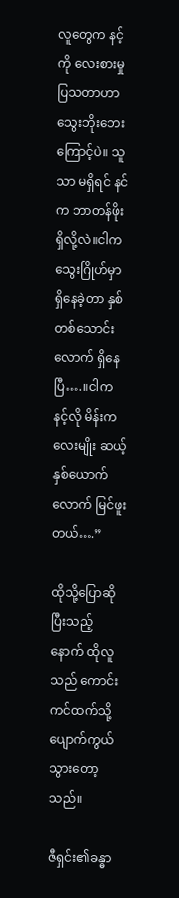လူတွေက နင့်ကို လေးစားမှု ပြသတာဟာ သွေးဘိုးဘေးကြောင့်ပဲ။ သူသာ မရှိရင် နင်က ဘာတန်ဖိုး ရှိလို့လဲ။ငါက သွေးဂြိုဟ်မှာ ရှိနေခဲ့တာ နှစ်တစ်သောင်းလောက် ရှိနေပြီ….။ငါက နင့်လို မိန်းကလေးမျိုး ဆယ့်နှစ်ယောက်လောက် မြင်ဖူးတယ်….”

ထိုသို့ပြောဆိုပြီးသည့်နောက် ထိုလူသည် ကောင်းကင်ထက်သို့ ပျောက်ကွယ်သွားတော့သည်။

ဇီရှင်း၏ခန္ဓာ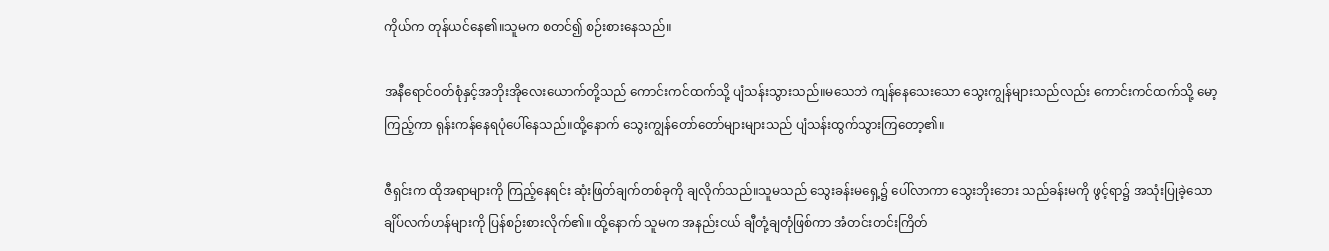ကိုယ်က တုန်ယင်နေ၏။သူမက စတင်၍ စဉ်းစားနေသည်။

အနီရောင်ဝတ်စုံနှင့်အဘိုးအိုလေးယောက်တို့သည် ကောင်းကင်ထက်သို့ ပျံသန်းသွားသည်။မသေဘဲ ကျန်နေသေးသော သွေးကျွန်များသည်လည်း ကောင်းကင်ထက်သို့ မော့ကြည့်ကာ ရုန်းကန်နေရပုံပေါ်နေသည်။ထို့နောက် သွေးကျွန်တော်တော်များများသည် ပျံသန်းထွက်သွားကြတော့၏။

ဇီရှင်းက ထိုအရာများကို ကြည့်နေရင်း ဆုံးဖြတ်ချက်တစ်ခုကို ချလိုက်သည်။သူမသည် သွေးခန်းမရှေ့၌ ပေါ်လာကာ သွေးဘိုးဘေး သည်ခန်းမကို ဖွင့်ရာ၌ အသုံးပြုခဲ့သော ချိပ်လက်ဟန်များကို ပြန်စဉ်းစားလိုက်၏။ ထို့နောက် သူမက အနည်းငယ် ချီတုံ့ချတုံဖြစ်ကာ အံတင်းတင်းကြိတ်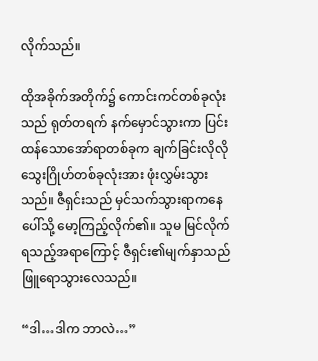လိုက်သည်။

ထိုအခိုက်အတိုက်၌ ကောင်းကင်တစ်ခုလုံးသည် ရုတ်တရက် နက်မှောင်သွားကာ ပြင်းထန်သောအော်ရာတစ်ခုက ချက်ခြင်းလိုလို သွေးဂြိုဟ်တစ်ခုလုံးအား ဖုံးလွှမ်းသွားသည်။ ဇီရှင်းသည် မှင်သက်သွားရာကနေ ပေါ်သို့ မော့ကြည့်လိုက်၏။ သူမ မြင်လိုက်ရသည့်အရာကြောင့် ဇီရှင်း၏မျက်နှာသည် ဖြူရောသွားလေသည်။

“ဒါ…ဒါက ဘာလဲ…”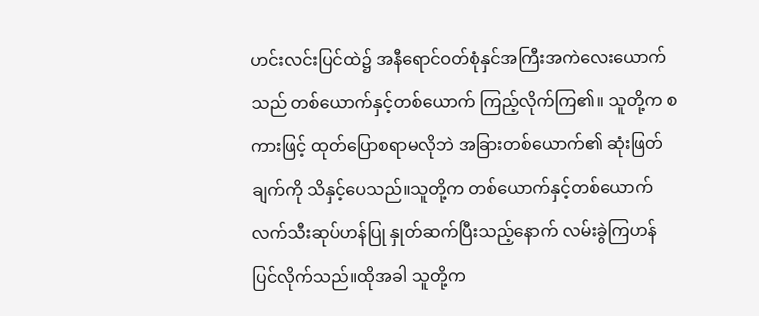ဟင်းလင်းပြင်ထဲ၌ အနီရောင်ဝတ်စုံနှင်အကြီးအကဲလေးယောက်သည် တစ်ယောက်နှင့်တစ်ယောက် ကြည့်လိုက်ကြ၏။ သူတို့က စကားဖြင့် ထုတ်ပြောစရာမလိုဘဲ အခြားတစ်ယောက်၏ ဆုံးဖြတ်ချက်ကို သိနှင့်ပေသည်။သူတို့က တစ်ယောက်နှင့်တစ်ယောက် လက်သီးဆုပ်ဟန်ပြု နှုတ်ဆက်ပြီးသည့်နောက် လမ်းခွဲကြဟန် ပြင်လိုက်သည်။ထိုအခါ သူတို့က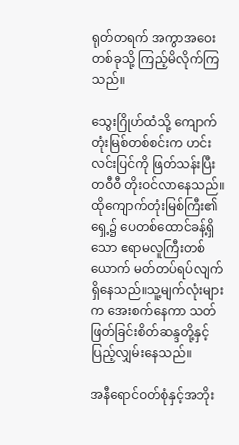ရုတ်တရက် အကွာအဝေးတစ်ခုသို့ ကြည့်မိလိုက်ကြသည်။

သွေးဂြိုဟ်ထံသို့ ကျောက်တုံးမြစ်တစ်စင်းက ဟင်းလင်းပြင်ကို ဖြတ်သန်းပြီး တဝီဝီ တိုးဝင်လာနေသည်။ ထိုကျောက်တုံးမြစ်ကြီး၏ ရှေ့၌ ပေတစ်ထောင်ခန့်ရှိသော ဧရာမလူကြီးတစ်ယောက် မတ်တပ်ရပ်လျက် ရှိနေသည်။သူ့မျက်လုံးများက အေးစက်နေကာ သတ်ဖြတ်ခြင်းစိတ်ဆန္ဒတို့နှင့် ပြည့်လျှမ်းနေသည်။

အနီရောင်ဝတ်စုံနှင့်အဘိုး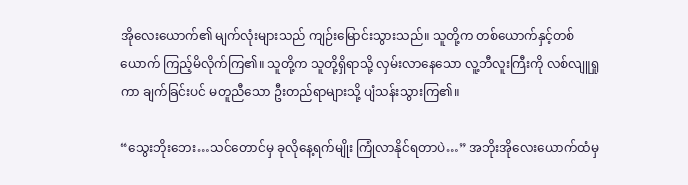အိုလေးယောက်၏ မျက်လုံးများသည် ကျဉ်းမြောင်းသွားသည်။ သူတို့က တစ်ယောက်နှင့်တစ်ယောက် ကြည့်မိလိုက်ကြ၏။ သူတို့က သူတို့ရှိရာသို့ လှမ်းလာနေသော လူ့ဘီလူးကြီးကို လစ်လျူရှုကာ ချက်ခြင်းပင် မတူညီသော ဦးတည်ရာများသို့ ပျံသန်းသွားကြ၏။

“သွေးဘိုးဘေး…သင်တောင်မှ ခုလိုနေ့ရက်မျိုး ကြုံလာနိုင်ရတာပဲ…” အဘိုးအိုလေးယောက်ထံမှ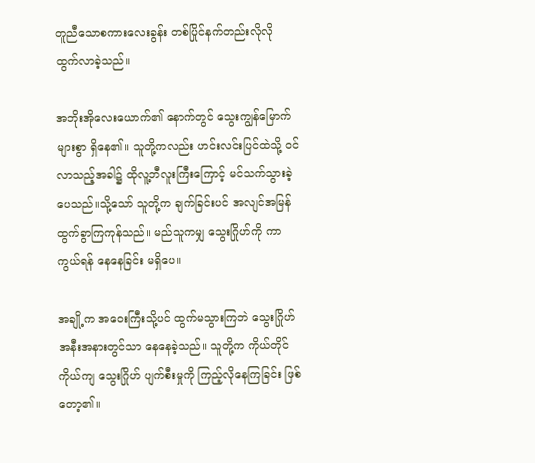တူညီသောစကားလေးခွန်း တစ်ပြိုင်နက်တည်းလိုလို ထွက်လာခဲ့သည်။

အဘိုးအိုလေးယောက်၏ နောက်တွင် သွေးကျွန်မြောက်များစွာ ရှိနေ၏။ သူတို့ကလည်း ဟင်းလင်းပြင်ထဲသို့ ဝင်လာသည့်အခါ၌ ထိုလူ့ဘီလူးကြီးကြောင့် မင်သက်သွားခဲ့ပေသည်။သို့သော် သူတို့က ချက်ခြင်းပင် အလျင်အမြန် ထွက်ခွာကြကုန်သည်။ မည်သူကမျှ သွေးဂြိုဟ်ကို ကာကွယ်ရန် နေနေခြင်း မရှိပေ။

အချို့က အဝေးကြီးသို့ပင် ထွက်မသွားကြဘဲ သွေးဂြိုဟ်အနီးအနားတွင်သာ နေနေခဲ့သည်။ သူတို့က ကိုယ်တိုင်ကိုယ်ကျ သွေးဂြိုဟ် ပျက်စီးမှုကို ကြည့်လိုနေကြခြင်း ဖြစ်တော့၏။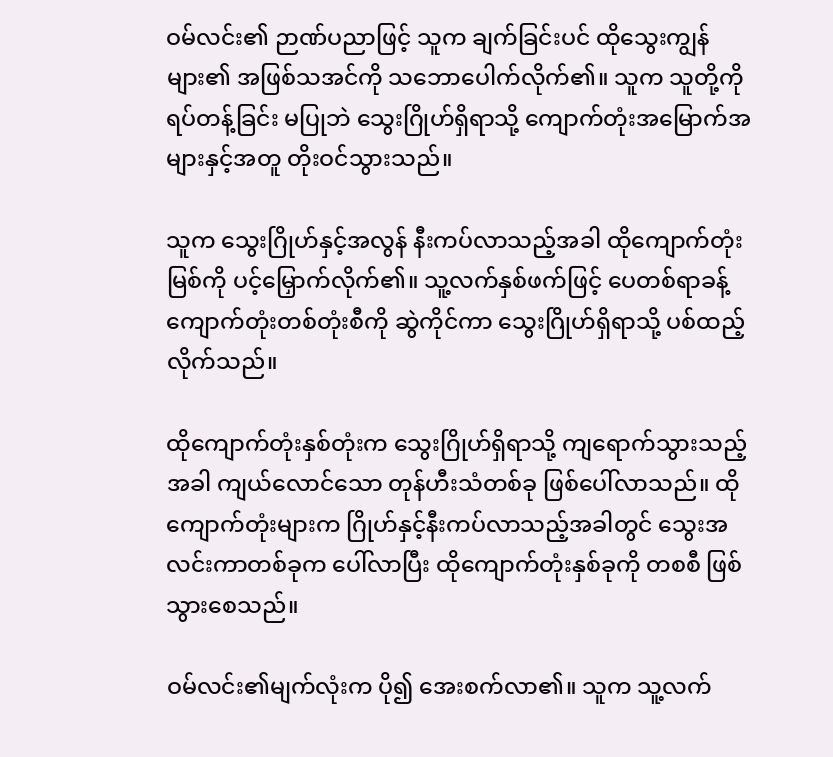ဝမ်လင်း၏ ဉာဏ်ပညာဖြင့် သူက ချက်ခြင်းပင် ထိုသွေးကျွန်များ၏ အဖြစ်သအင်ကို သဘောပေါက်လိုက်၏။ သူက သူတို့ကို ရပ်တန့်ခြင်း မပြုဘဲ သွေးဂြိုဟ်ရှိရာသို့ ကျောက်တုံးအမြောက်အများနှင့်အတူ တိုးဝင်သွားသည်။

သူက သွေးဂြိုဟ်နှင့်အလွန် နီးကပ်လာသည့်အခါ ထိုကျောက်တုံးမြစ်ကို ပင့်မြှောက်လိုက်၏။ သူ့လက်နှစ်ဖက်ဖြင့် ပေတစ်ရာခန့်ကျောက်တုံးတစ်တုံးစီကို ဆွဲကိုင်ကာ သွေးဂြိုဟ်ရှိရာသို့ ပစ်ထည့်လိုက်သည်။

ထိုကျောက်တုံးနှစ်တုံးက သွေးဂြိုဟ်ရှိရာသို့ ကျရောက်သွားသည့်အခါ ကျယ်လောင်သော တုန်ဟီးသံတစ်ခု ဖြစ်ပေါ်လာသည်။ ထိုကျောက်တုံးများက ဂြိုဟ်နှင့်နီးကပ်လာသည့်အခါတွင် သွေးအလင်းကာတစ်ခုက ပေါ်လာပြီး ထိုကျောက်တုံးနှစ်ခုကို တစစီ ဖြစ်သွားစေသည်။

ဝမ်လင်း၏မျက်လုံးက ပို၍ အေးစက်လာ၏။ သူက သူ့လက်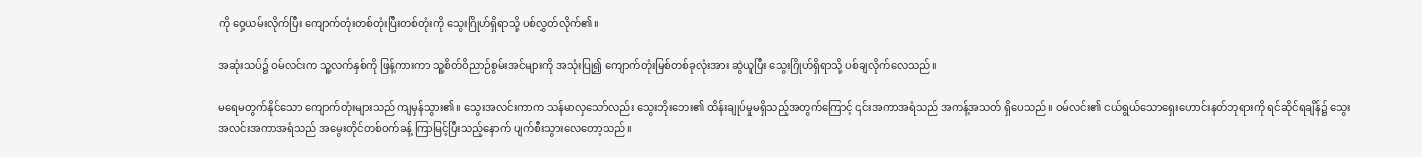ကို ဝှေ့ယမ်းလိုက်ပြီး ကျောက်တုံးတစ်တုံးပြီးတစ်တုံးကို သွေးဂြိုဟ်ရှိရာသို့ ပစ်လွှတ်လိုက်၏။

အဆုံးသပ်၌ ဝမ်လင်းက သူ့လက်နှစ်ကို ဖြန့်ကားကာ သူ့စိတ်ဝိညာဉ်စွမ်းအင်များကို အသုံးပြု၍ ကျောက်တုံးမြစ်တစ်ခုလုံးအား ဆွဲယူပြီး သွေးဂြိုဟ်ရှိရာသို့ ပစ်ချလိုက်လေသည်။

မရေမတွက်နိုင်သော ကျောက်တုံးများသည် ကျမှန်သွား၏။ သွေးအလင်းကာက သန်မာလှသော်လည်း သွေးဘိုးဘေး၏ ထိန်းချုပ်မှုမရှိသည့်အတွက်ကြောင့် ၎င်းအကာအရံသည် အကန့်အသတ် ရှိပေသည်။ ဝမ်လင်း၏ ငယ်ရွယ်သောရှေးဟောင်းနတ်ဘုရားကို ရင်ဆိုင်ရချိန်၌ သွေးအလင်းအကာအရံသည် အမွေးတိုင်တစ်ဝက်ခန့် ကြာမြင့်ပြီးသည့်နောက် ပျက်စီးသွားလေတော့သည်။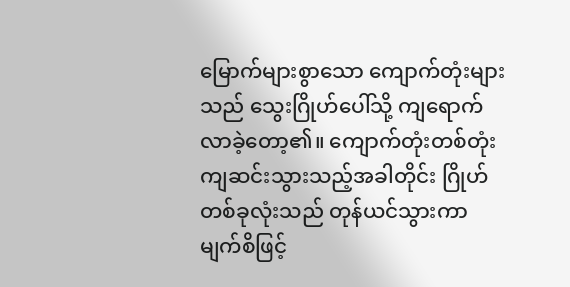မြောက်များစွာသော ကျောက်တုံးများသည် သွေးဂြိုဟ်ပေါ်သို့ ကျရောက်လာခဲ့တော့၏။ ကျောက်တုံးတစ်တုံး ကျဆင်းသွားသည့်အခါတိုင်း ဂြိုဟ်တစ်ခုလုံးသည် တုန်ယင်သွားကာ မျက်စိဖြင့်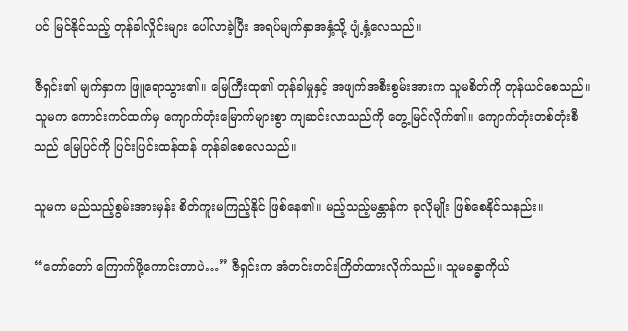ပင် မြင်နိုင်သည့် တုန်ခါလှိုင်းများ ပေါ်လာခဲ့ပြီး အရပ်မျက်နှာအနှံ့သို့ ပျံ့နှံ့လေသည်။

ဇီရှင်း၏ မျက်နှာက ဖြူရောသွား၏။ မြေကြီးထု၏ တုန်ခါမှုနှင့် အဖျက်အစီးစွမ်းအားက သူမစိတ်ကို တုန်ယင်စေသည်။ သူမက ကောင်းကင်ထက်မှ ကျောက်တုံးမြောက်များစွာ ကျဆင်းလာသည်ကို တွေ့မြင်လိုက်၏။ ကျောက်တုံးတစ်တုံးစီသည် မြေပြင်ကို ပြင်းပြင်းထန်ထန် တုန်ခါစေလေသည်။

သူမက မည်သည့်စွမ်းအားမှန်း စိတ်ကူးမကြည့်နိုင် ဖြစ်နေ၏။ မည့်သည့်မန္တာန်က ခုလိုမျိုး ဖြစ်စေနိုင်သနည်း။

“တော်တော် ကြောက်ဖို့ကောင်းတာပဲ…” ဇီရှင်းက အံတင်းတင်းကြိတ်ထားလိုက်သည်။ သူမခန္ဓာကိုယ်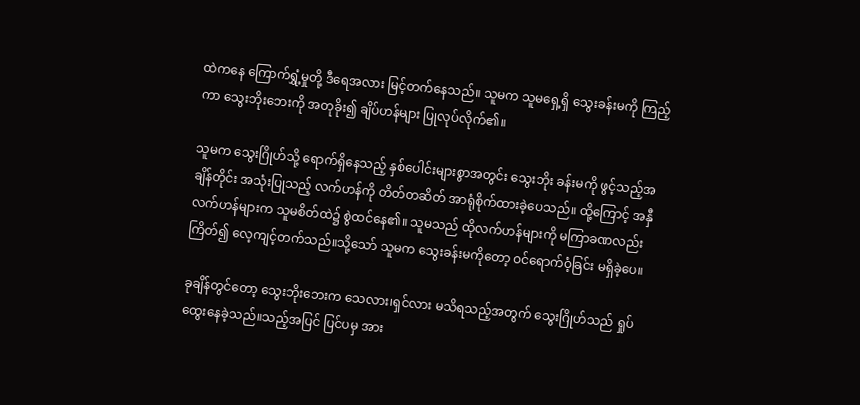ထဲကနေ ကြောက်ရွှံ့မှုတို့ ဒီရေအလား မြင့်တက်နေသည်။ သူမက သူမရှေ့ရှိ သွေးခန်းမကို ကြည့်ကာ သွေးဘိုးဘေးကို အတုခိုး၍ ချိပ်ဟန်များ ပြုလုပ်လိုက်၏။

သူမက သွေးဂြိုဟ်သို့ ရောက်ရှိနေသည့် နှစ်ပေါင်းများစွာအတွင်း သွေးဘိုး ခန်းမကို ဖွင့်သည့်အချိန်တိုင်း အသုံးပြုသည့် လက်ဟန်ကို တိတ်တဆိတ် အာရုံစိုက်ထားခဲ့ပေသည်။ ထို့ကြောင့် အနှီလက်ဟန်များက သူမစိတ်ထဲ၌ စွဲထင်နေ၏။ သူမသည် ထိုလက်ဟန်များကို မကြာခဏလည်း ကြိတ်၍ လေ့ကျင့်တက်သည်။သို့သော် သူမက သွေးခန်းမကိုတော့ ဝင်ရောက်ဝံ့ခြင်း မရှိခဲ့ပေ။

ခုချိန်တွင်တော့ သွေးဘိုးဘေးက သေလား၊ရှင်လား မသိရသည့်အတွက် သွေးဂြိုဟ်သည် ရှုပ်ထွေးနေခဲ့သည်။သည့်အပြင် ပြင်ပမှ အား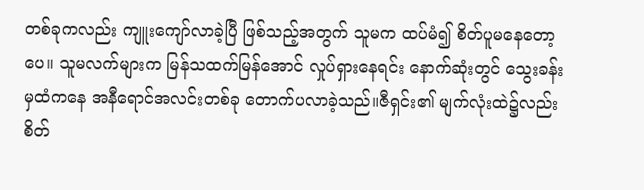တစ်ခုကလည်း ကျူးကျော်လာခဲ့ပြီ ဖြစ်သည့်အတွက် သူမက ထပ်မံ၍ စိတ်ပူမနေတော့ပေ။ သူမလက်များက မြန်သထက်မြန်အောင် လှုပ်ရှားနေရင်း နောက်ဆုံးတွင် သွေးခန်းမှထံကနေ အနီရောင်အလင်းတစ်ခု တောက်ပလာခဲ့သည်။ဇီရှင်း၏ မျက်လုံးထဲ၌လည်း စိတ်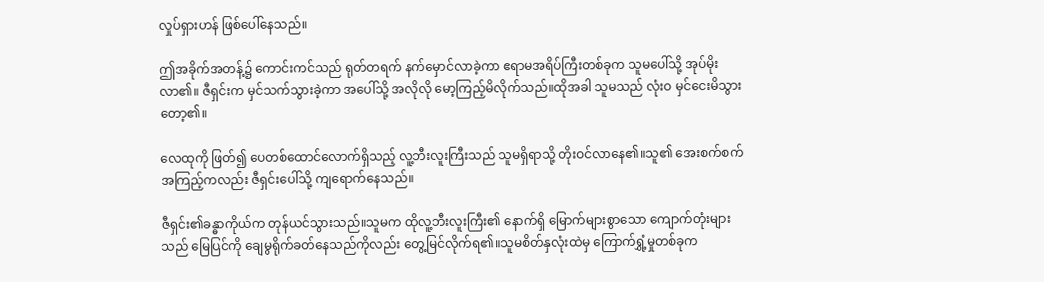လှုပ်ရှားဟန် ဖြစ်ပေါ်နေသည်။

ဤအခိုက်အတန့်၌ ကောင်းကင်သည် ရုတ်တရက် နက်မှောင်လာခဲ့ကာ ဧရာမအရိပ်ကြီးတစ်ခုက သူမပေါ်သို့ အုပ်မိုးလာ၏။ ဇီရှင်းက မှင်သက်သွားခဲ့ကာ အပေါ်သို့ အလိုလို မော့ကြည့်မိလိုက်သည်။ထိုအခါ သူမသည် လုံးဝ မှင်ငေးမိသွားတော့၏။

လေထုကို ဖြတ်၍ ပေတစ်ထောင်လောက်ရှိသည့် လူ့ဘီးလူးကြီးသည် သူမရှိရာသို့ တိုးဝင်လာနေ၏။သူ၏ အေးစက်စက်အကြည့်ကလည်း ဇီရှင်းပေါ်သို့ ကျရောက်နေသည်။

ဇီရှင်း၏ခန္ဓာကိုယ်က တုန်ယင်သွားသည်။သူမက ထိုလူ့ဘီးလူးကြီး၏ နောက်ရှိ မြောက်များစွာသော ကျောက်တုံးများသည် မြေပြင်ကို ချေမွရိုက်ခတ်နေသည်ကိုလည်း တွေ့မြင်လိုက်ရ၏။သူမစိတ်နှလုံးထဲမှ ကြောက်ရွှံ့မှုတစ်ခုက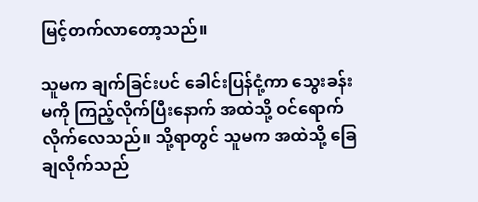မြင့်တက်လာတော့သည်။

သူမက ချက်ခြင်းပင် ခေါင်းပြန်ငုံ့ကာ သွေးခန်းမကို ကြည့်လိုက်ပြီးနောက် အထဲသို့ ဝင်ရောက်လိုက်လေသည်။ သို့ရာတွင် သူမက အထဲသို့ ခြေချလိုက်သည်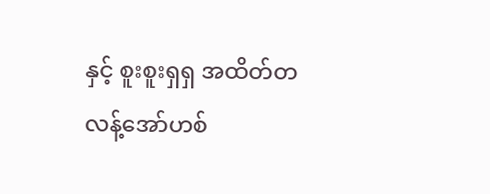နှင့် စူးစူးရှရှ အထိတ်တလန့်အော်ဟစ်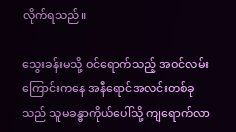လိုက်ရသည်။

သွေးခန်းမသို့ ဝင်ရောက်သည့် အဝင်လမ်းကြောင်းကနေ အနီရောင်အလင်းတစ်ခုသည် သူမခန္ဓာကိုယ်ပေါ်သို့ ကျရောက်လာ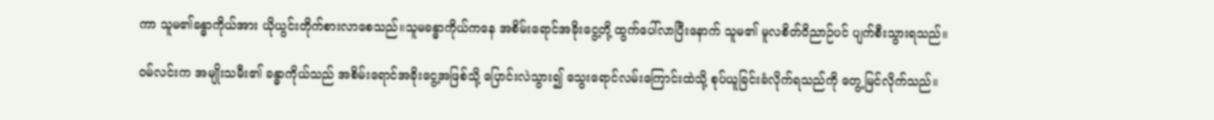ကာ သူမ၏ခန္ဓာကိုယ်အား ယိုယွင်းတိုက်စားလာစေသည်။သူမခန္ဓာကိုယ်ကနေ အစိမ်းရောင်အခိုးငွေ့တို့ ထွက်ပေါ်လာပြီးနောက် သူမ၏ မူလစိတ်ဝိညာဉ်ပင် ပျက်စီးသွားရသည်။

ဝမ်လင်းက အမျိုးသမီး၏ ခန္ဓာကိုယ်သည် အစိမ်းရောင်အခိုးငွေ့အဖြစ်သို့ ပြောင်းလဲသွား၍ သွေးရောင်လမ်းကြောင်းထဲသို့ စုပ်ယူခြင်းခံလိုက်ရသည်ကို တွေ့မြင်လိုက်သည်။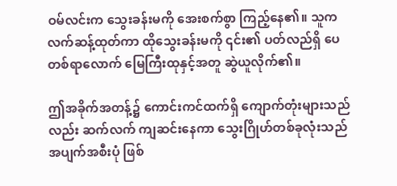ဝမ်လင်းက သွေးခန်းမကို အေးစက်စွာ ကြည့်နေ၏။ သူက လက်ဆန့်ထုတ်ကာ ထိုသွေးခန်းမကို ၎င်း၏ ပတ်လည်ရှိ ပေတစ်ရာလောက် မြေကြီးထုနှင့်အတူ ဆွဲယူလိုက်၏။

ဤအခိုက်အတန့်၌ ကောင်းကင်ထက်ရှိ ကျောက်တုံးများသည်လည်း ဆက်လက် ကျဆင်းနေကာ သွေးဂြိုဟ်တစ်ခုလုံးသည် အပျက်အစီးပုံ ဖြစ်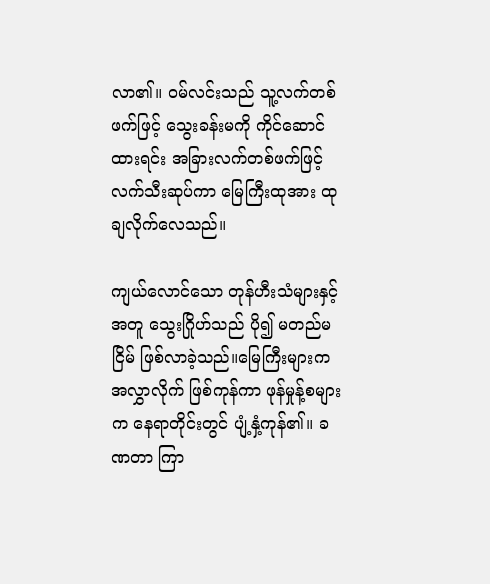လာ၏။ ဝမ်လင်းသည် သူ့လက်တစ်ဖက်ဖြင့် သွေးခန်းမကို ကိုင်ဆောင်ထားရင်း အခြားလက်တစ်ဖက်ဖြင့် လက်သီးဆုပ်ကာ မြေကြီးထုအား ထုချလိုက်လေသည်။

ကျယ်လောင်သော တုန်ဟီးသံများနှင့်အတူ သွေးဂြိုဟ်သည် ပို၍ မတည်မငြိမ် ဖြစ်လာခဲ့သည်။မြေကြီးများက အလွှာလိုက် ဖြစ်ကုန်ကာ ဖုန်မှုန့်စများက နေရာတိုင်းတွင် ပျံ့နှံ့ကုန်၏။ ခဏတာ ကြာ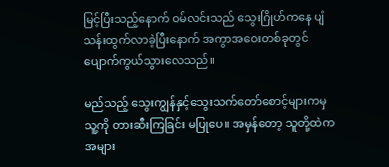မြင့်ပြီးသည့်နောက် ဝမ်လင်းသည် သွေးဂြိုဟ်ကနေ ပျံသန်းထွက်လာခဲ့ပြီးနောက် အကွာအဝေးတစ်ခုတွင် ပျောက်ကွယ်သွားလေသည်။

မည်သည့် သွေးကျွန်နှင့်သွေးသက်တော်စောင့်များကမှ သူ့ကို တားဆီးကြခြင်း မပြုပေ။ အမှန်တော့ သူတို့ထဲက အများ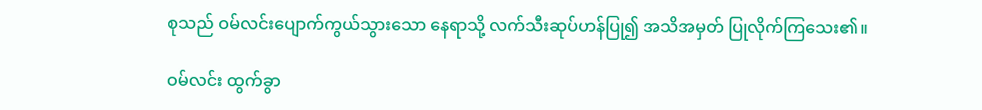စုသည် ဝမ်လင်းပျောက်ကွယ်သွားသော နေရာသို့ လက်သီးဆုပ်ဟန်ပြု၍ အသိအမှတ် ပြုလိုက်ကြသေး၏။

ဝမ်လင်း ထွက်ခွာ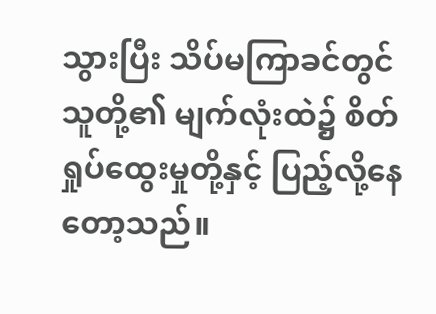သွားပြီး သိပ်မကြာခင်တွင် သူတို့၏ မျက်လုံးထဲ၌ စိတ်ရှုပ်ထွေးမှုတို့နှင့် ပြည့်လို့နေတော့သည်။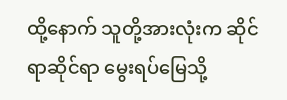ထို့နောက် သူတို့အားလုံးက ဆိုင်ရာဆိုင်ရာ မွေးရပ်မြေသို့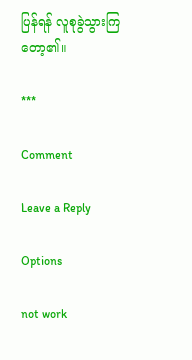ပြန်ရန် လူစုခွဲသွားကြတော့၏။

***

Comment

Leave a Reply

Options

not work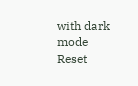with dark mode
Reset